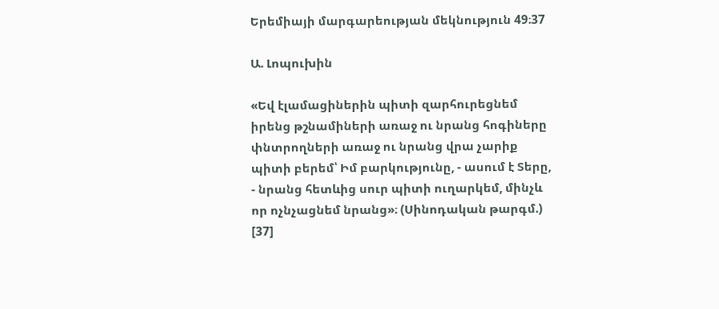Երեմիայի մարգարեության մեկնություն 49։37

Ա. Լոպուխին

«Եվ էլամացիներին պիտի զարհուրեցնեմ իրենց թշնամիների առաջ ու նրանց հոգիները փնտրողների առաջ ու նրանց վրա չարիք պիտի բերեմ՝ Իմ բարկությունը, - ասում է Տերը, - նրանց հետևից սուր պիտի ուղարկեմ, մինչև որ ոչնչացնեմ նրանց»։ (Սինոդական թարգմ.) [37]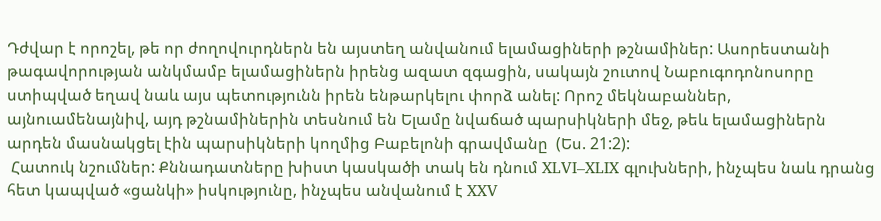Դժվար է որոշել, թե որ ժողովուրդներն են այստեղ անվանում ելամացիների թշնամիներ: Ասորեստանի թագավորության անկմամբ ելամացիներն իրենց ազատ զգացին, սակայն շուտով Նաբուգոդոնոսորը ստիպված եղավ նաև այս պետությունն իրեն ենթարկելու փորձ անել: Որոշ մեկնաբաններ, այնուամենայնիվ, այդ թշնամիներին տեսնում են Ելամը նվաճած պարսիկների մեջ, թեև ելամացիներն արդեն մասնակցել էին պարսիկների կողմից Բաբելոնի գրավմանը  (Ես. 21:2):
 Հատուկ նշումներ: Քննադատները խիստ կասկածի տակ են դնում XLVI–XLIX գլուխների, ինչպես նաև դրանց հետ կապված «ցանկի» իսկությունը, ինչպես անվանում է XXV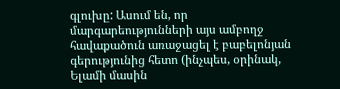գլուխը: Ասում են, որ մարգարեությունների այս ամբողջ հավաքածուն առաջացել է բաբելոնյան գերությունից հետո (ինչպես, օրինակ, Ելամի մասին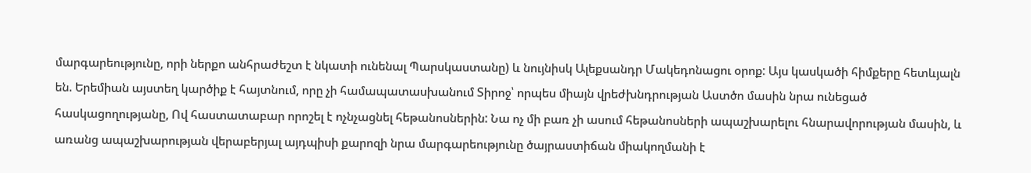մարգարեությունը, որի ներքո անհրաժեշտ է նկատի ունենալ Պարսկաստանը) և նույնիսկ Ալեքսանդր Մակեդոնացու օրոք: Այս կասկածի հիմքերը հետևյալն են. Երեմիան այստեղ կարծիք է հայտնում, որը չի համապատասխանում Տիրոջ՝ որպես միայն վրեժխնդրության Աստծո մասին նրա ունեցած հասկացողությանը, Ով հաստատաբար որոշել է ոչնչացնել հեթանոսներին: Նա ոչ մի բառ չի ասում հեթանոսների ապաշխարելու հնարավորության մասին, և առանց ապաշխարության վերաբերյալ այդպիսի քարոզի նրա մարգարեությունը ծայրաստիճան միակողմանի է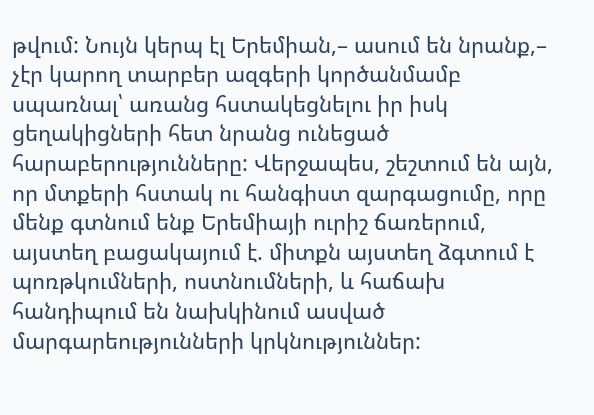թվում: Նույն կերպ էլ Երեմիան,– ասում են նրանք,– չէր կարող տարբեր ազգերի կործանմամբ սպառնալ՝ առանց հստակեցնելու իր իսկ ցեղակիցների հետ նրանց ունեցած հարաբերությունները: Վերջապես, շեշտում են այն, որ մտքերի հստակ ու հանգիստ զարգացումը, որը մենք գտնում ենք Երեմիայի ուրիշ ճառերում, այստեղ բացակայում է. միտքն այստեղ ձգտում է պոռթկումների, ոստնումների, և հաճախ հանդիպում են նախկինում ասված մարգարեությունների կրկնություններ: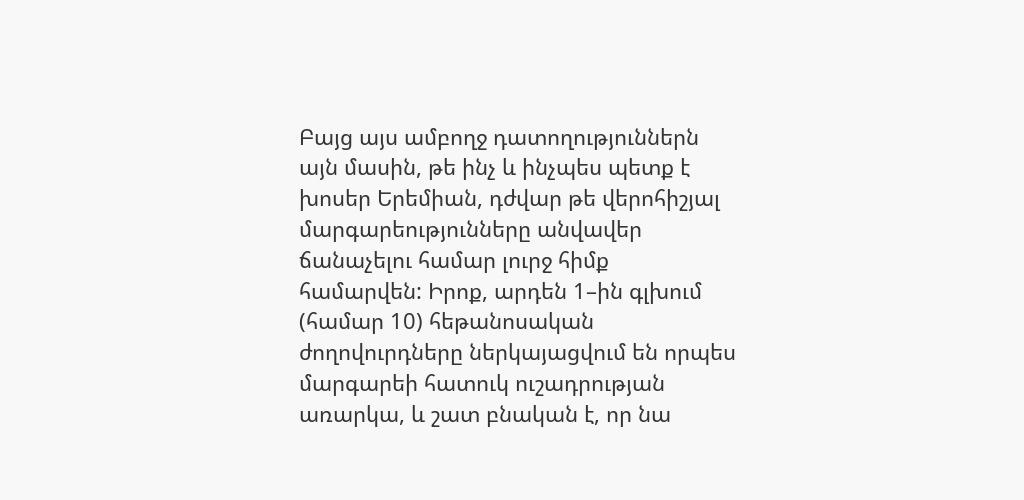Բայց այս ամբողջ դատողություններն այն մասին, թե ինչ և ինչպես պետք է խոսեր Երեմիան, դժվար թե վերոհիշյալ մարգարեությունները անվավեր ճանաչելու համար լուրջ հիմք համարվեն: Իրոք, արդեն 1–ին գլխում  (համար 10) հեթանոսական ժողովուրդները ներկայացվում են որպես մարգարեի հատուկ ուշադրության առարկա, և շատ բնական է, որ նա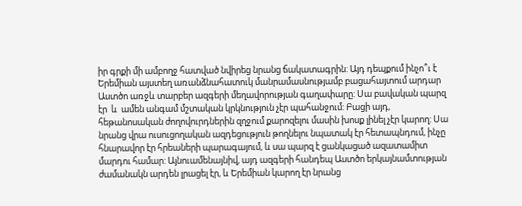իր գրքի մի ամբողջ հատված նվիրեց նրանց ճակատագրին: Այդ դեպքում ինչո՞ւ է Երեմիան այստեղ առանձնահատուկ մանրամասնությամբ բացահայտում արդար Աստծո առջև տարբեր ազգերի մեղավորության գաղափարը: Սա բավական պարզ էր  և  ամեն անգամ մշտական կրկնություն չէր պահանջում: Բացի այդ, հեթանոսական ժողովուրդներին զղջում քարոզելու մասին խոսք լինել չէր կարող: Սա նրանց վրա ուսուցողական ազդեցություն թողնելու նպատակ էր հետապնդում, ինչը հնարավոր էր հրեաների պարագայում, և սա պարզ է ցանկացած ազատամիտ մարդու համար: Այնուամենայնիվ, այդ ազգերի հանդեպ Աստծո երկայնամտության ժամանակն արդեն լրացել էր, և Երեմիան կարող էր նրանց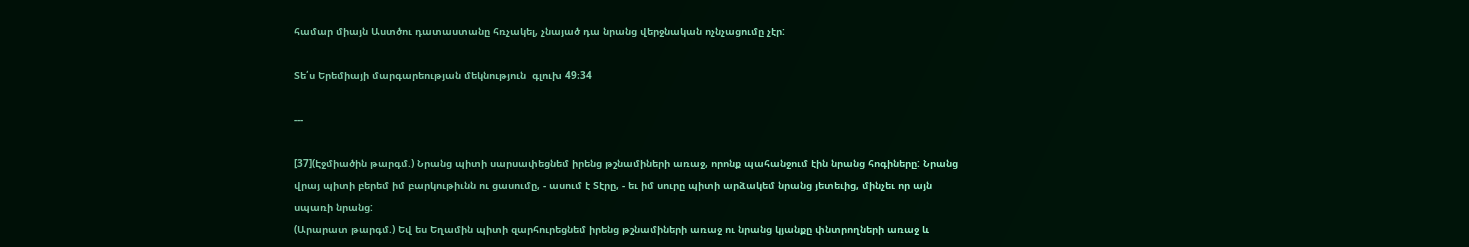համար միայն Աստծու դատաստանը հռչակել, չնայած դա նրանց վերջնական ոչնչացումը չէր:

Տե՛ս Երեմիայի մարգարեության մեկնություն  գլուխ 49։34

---

[37](Էջմիածին թարգմ.) Նրանց պիտի սարսափեցնեմ իրենց թշնամիների առաջ, որոնք պահանջում էին նրանց հոգիները: Նրանց վրայ պիտի բերեմ իմ բարկութիւնն ու ցասումը, - ասում է Տէրը, - եւ իմ սուրը պիտի արձակեմ նրանց յետեւից, մինչեւ որ այն սպառի նրանց:
(Արարատ թարգմ.) Եվ ես Եղամին պիտի զարհուրեցնեմ իրենց թշնամիների առաջ ու նրանց կյանքը փնտրողների առաջ և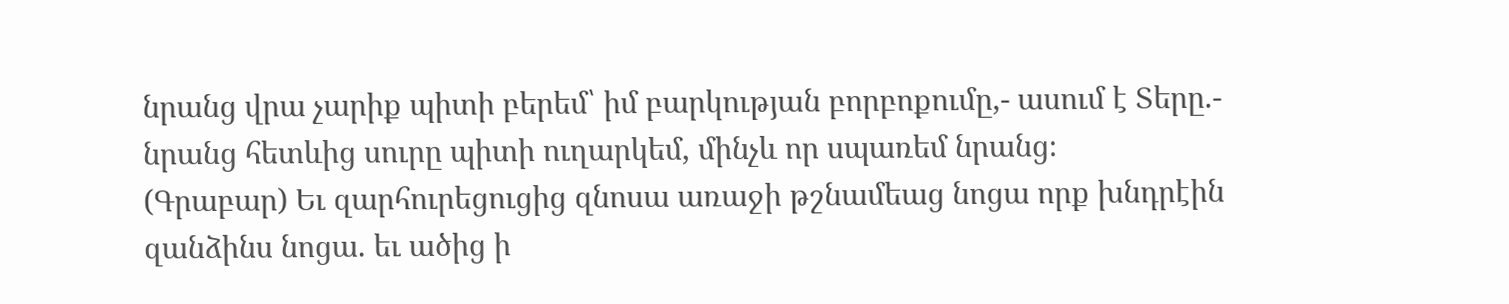նրանց վրա չարիք պիտի բերեմ՝ իմ բարկության բորբոքումը,- ասում է Տերը.- նրանց հետևից սուրը պիտի ուղարկեմ, մինչև որ սպառեմ նրանց։
(Գրաբար) Եւ զարհուրեցուցից զնոսա առաջի թշնամեաց նոցա որք խնդրէին զանձինս նոցա. եւ ածից ի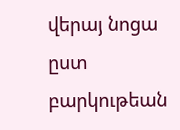վերայ նոցա ըստ բարկութեան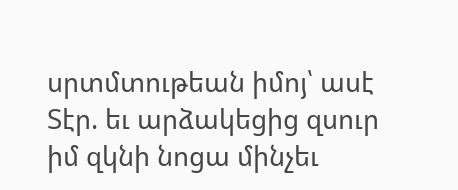սրտմտութեան իմոյ՝ ասէ Տէր. եւ արձակեցից զսուր իմ զկնի նոցա մինչեւ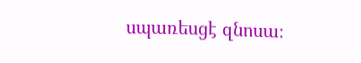սպառեսցէ զնոսա։